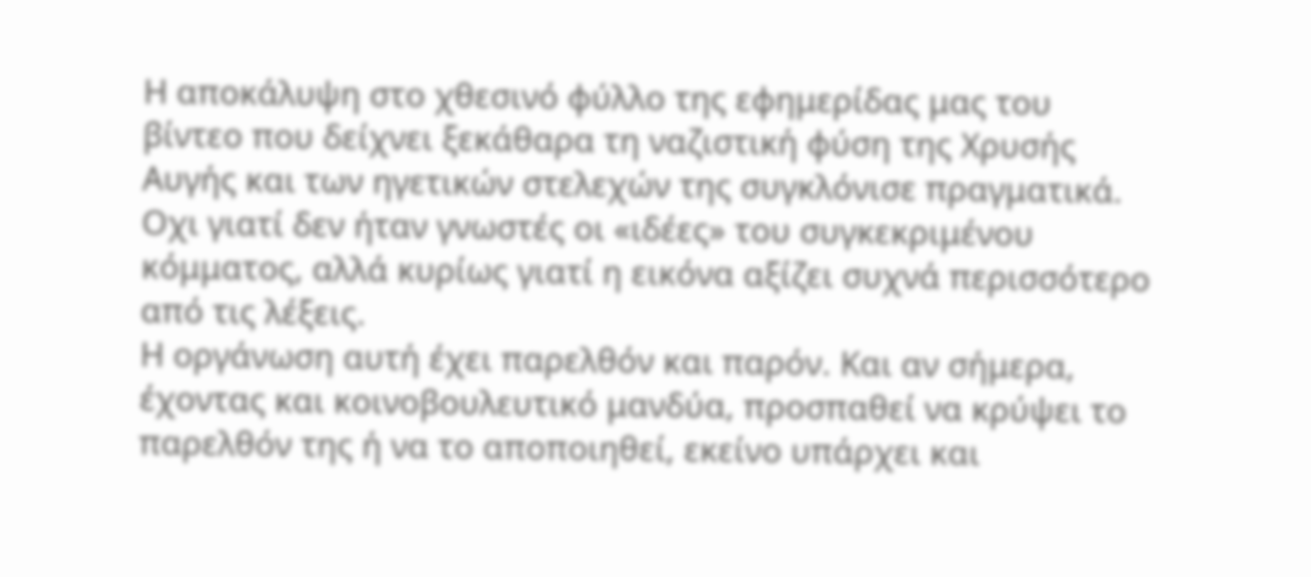Η αποκάλυψη στο χθεσινό φύλλο της εφημερίδας μας του βίντεο που δείχνει ξεκάθαρα τη ναζιστική φύση της Χρυσής Αυγής και των ηγετικών στελεχών της συγκλόνισε πραγματικά. Οχι γιατί δεν ήταν γνωστές οι «ιδέες» του συγκεκριμένου κόμματος, αλλά κυρίως γιατί η εικόνα αξίζει συχνά περισσότερο από τις λέξεις.
Η οργάνωση αυτή έχει παρελθόν και παρόν. Και αν σήμερα, έχοντας και κοινοβουλευτικό μανδύα, προσπαθεί να κρύψει το παρελθόν της ή να το αποποιηθεί, εκείνο υπάρχει και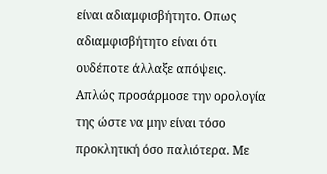είναι αδιαμφισβήτητο. Οπως αδιαμφισβήτητο είναι ότι ουδέποτε άλλαξε απόψεις. Απλώς προσάρμοσε την ορολογία της ώστε να μην είναι τόσο προκλητική όσο παλιότερα. Με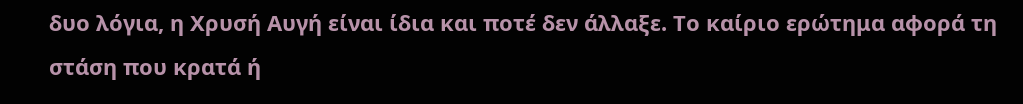δυο λόγια, η Χρυσή Αυγή είναι ίδια και ποτέ δεν άλλαξε. Το καίριο ερώτημα αφορά τη στάση που κρατά ή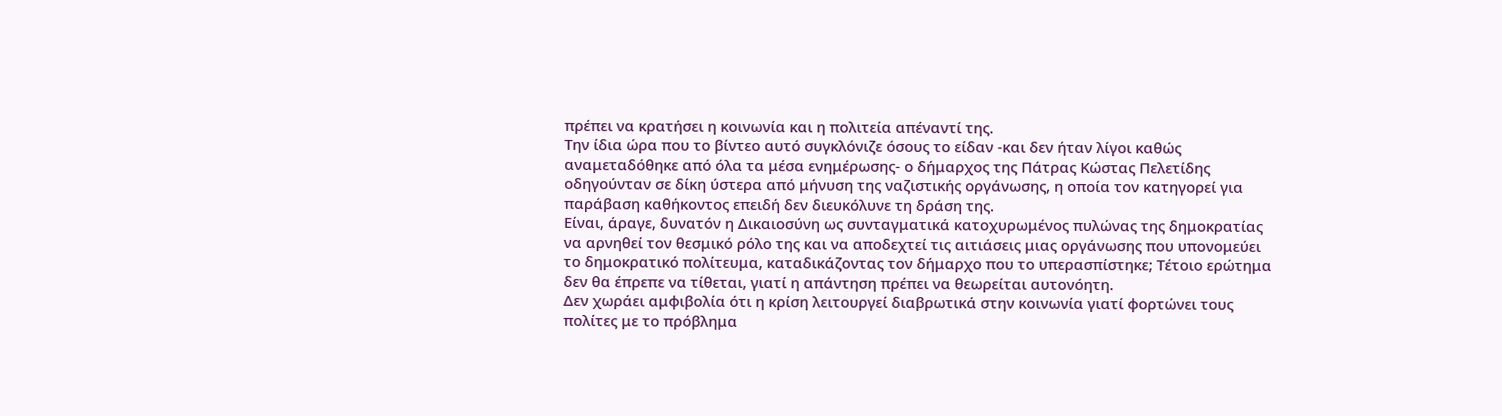πρέπει να κρατήσει η κοινωνία και η πολιτεία απέναντί της.
Την ίδια ώρα που το βίντεο αυτό συγκλόνιζε όσους το είδαν -και δεν ήταν λίγοι καθώς αναμεταδόθηκε από όλα τα μέσα ενημέρωσης- ο δήμαρχος της Πάτρας Κώστας Πελετίδης οδηγούνταν σε δίκη ύστερα από μήνυση της ναζιστικής οργάνωσης, η οποία τον κατηγορεί για παράβαση καθήκοντος επειδή δεν διευκόλυνε τη δράση της.
Είναι, άραγε, δυνατόν η Δικαιοσύνη ως συνταγματικά κατοχυρωμένος πυλώνας της δημοκρατίας να αρνηθεί τον θεσμικό ρόλο της και να αποδεχτεί τις αιτιάσεις μιας οργάνωσης που υπονομεύει το δημοκρατικό πολίτευμα, καταδικάζοντας τον δήμαρχο που το υπερασπίστηκε; Τέτοιο ερώτημα δεν θα έπρεπε να τίθεται, γιατί η απάντηση πρέπει να θεωρείται αυτονόητη.
Δεν χωράει αμφιβολία ότι η κρίση λειτουργεί διαβρωτικά στην κοινωνία γιατί φορτώνει τους πολίτες με το πρόβλημα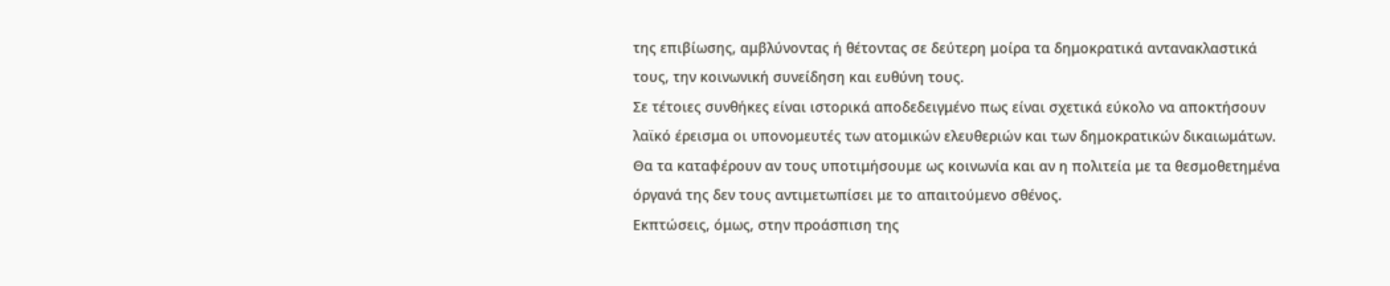της επιβίωσης, αμβλύνοντας ή θέτοντας σε δεύτερη μοίρα τα δημοκρατικά αντανακλαστικά τους, την κοινωνική συνείδηση και ευθύνη τους.
Σε τέτοιες συνθήκες είναι ιστορικά αποδεδειγμένο πως είναι σχετικά εύκολο να αποκτήσουν λαϊκό έρεισμα οι υπονομευτές των ατομικών ελευθεριών και των δημοκρατικών δικαιωμάτων. Θα τα καταφέρουν αν τους υποτιμήσουμε ως κοινωνία και αν η πολιτεία με τα θεσμοθετημένα όργανά της δεν τους αντιμετωπίσει με το απαιτούμενο σθένος.
Εκπτώσεις, όμως, στην προάσπιση της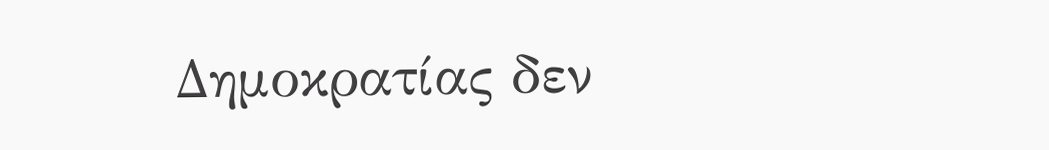Δημοκρατίας δεν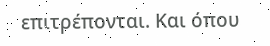επιτρέπονται. Και όπου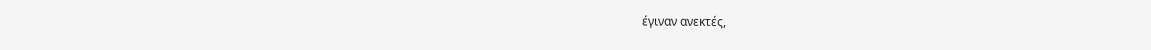έγιναν ανεκτές,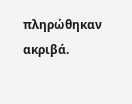πληρώθηκαν ακριβά.